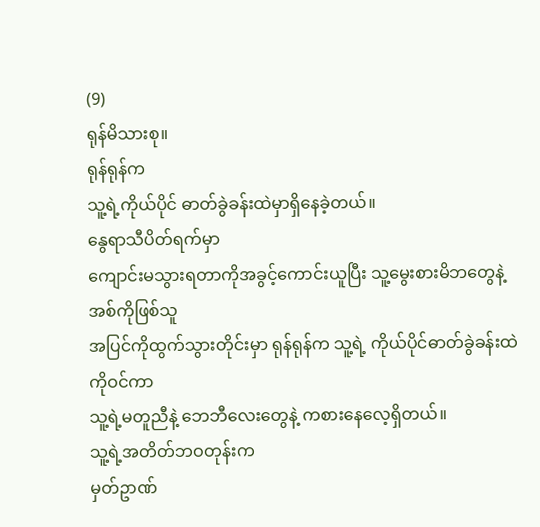(9)
ရုန်မိသားစု။
ရုန်ရုန်က
သူ့ရဲ့ကိုယ်ပိုင် ဓာတ်ခွဲခန်းထဲမှာရှိနေခဲ့တယ်။
နွေရာသီပိတ်ရက်မှာ
ကျောင်းမသွားရတာကိုအခွင့်ကောင်းယူပြီး သူ့မွေးစားမိဘတွေနဲ့ အစ်ကိုဖြစ်သူ
အပြင်ကိုထွက်သွားတိုင်းမှာ ရုန်ရုန်က သူ့ရဲ့ ကိုယ်ပိုင်ဓာတ်ခွဲခန်းထဲကိုဝင်ကာ
သူ့ရဲ့မတူညီနဲ့ ဘေဘီလေးတွေနဲ့ ကစားနေလေ့ရှိတယ်။
သူ့ရဲ့အတိတ်ဘဝတုန်းက
မှတ်ဥာဏ်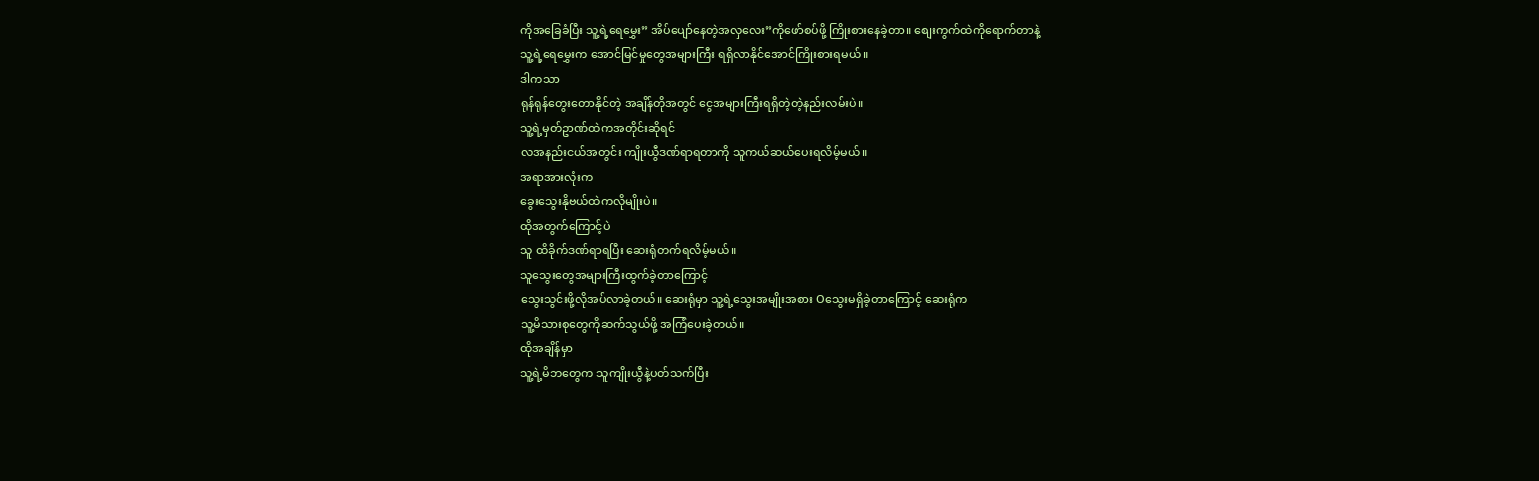ကိုအခြေခံပြီး သူ့ရဲ့ရေမွှေး” အိပ်ပျော်နေတဲ့အလှလေး”ကိုဖော်စပ်ဖို့ ကြိုးစားနေခဲ့တာ။ စျေးကွက်ထဲကိုရောက်တာနဲ့
သူ့ရဲ့ရေမွှေးက အောင်မြင်မှုတွေအများကြီး ရရှိလာနိုင်အောင်ကြိုးစားရမယ်။
ဒါကသာ
ရုန်ရုန်တွေးတောနိုင်တဲ့ အချိန်တိုအတွင် ငွေအများကြီးရရှိတဲ့တဲ့နည်းလမ်းပဲ။
သူ့ရဲ့မှတ်ဥာဏ်ထဲကအတိုင်းဆိုရင်
လအနည်းငယ်အတွင်း ကျိုးယွီဒဏ်ရာရတာကို သူကယ်ဆယ်ပေးရလိမ့်မယ်။
အရာအားလုံးက
ခွေးသွေးနိုဗယ်ထဲကလိုမျိုးပဲ။
ထိုအတွက်ကြောင့်ပဲ
သူ ထိခိုက်ဒဏ်ရာရပြီး ဆေးရုံတက်ရလိမ့်မယ်။
သူသွေးတွေအများကြီးထွက်ခဲ့တာကြောင့်
သွေးသွင်းဖို့လိုအပ်လာခဲ့တယ်။ ဆေးရုံမှာ သူ့ရဲ့သွေးအမျိုးအစား Oသွေးမရှိခဲ့တာကြောင့် ဆေးရုံက
သူ့မိသားစုတွေကိုဆက်သွယ်ဖို့ အကြံပေးခဲ့တယ်။
ထိုအချိန်မှာ
သူ့ရဲ့မိဘတွေက သူကျိုးယွီနဲ့ပတ်သက်ပြီး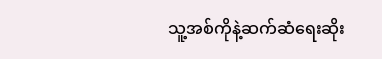သူ့အစ်ကိုနဲ့ဆက်ဆံရေးဆိုး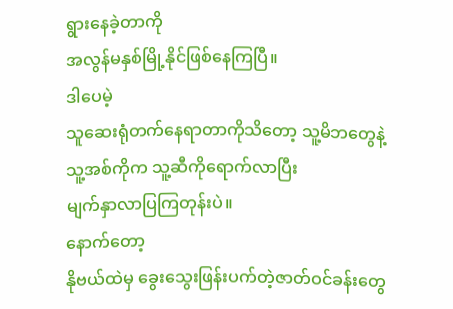ရွားနေခဲ့တာကို
အလွန်မနှစ်မြို့နိုင်ဖြစ်နေကြပြီ။
ဒါပေမဲ့
သူဆေးရုံတက်နေရာတာကိုသိတော့ သူ့မိဘတွေနဲ့ သူ့အစ်ကိုက သူ့ဆီကိုရောက်လာပြီး
မျက်နှာလာပြကြတုန်းပဲ။
နောက်တော့
နိုဗယ်ထဲမှ ခွေးသွေးဖြန်းပက်တဲ့ဇာတ်ဝင်ခန်းတွေ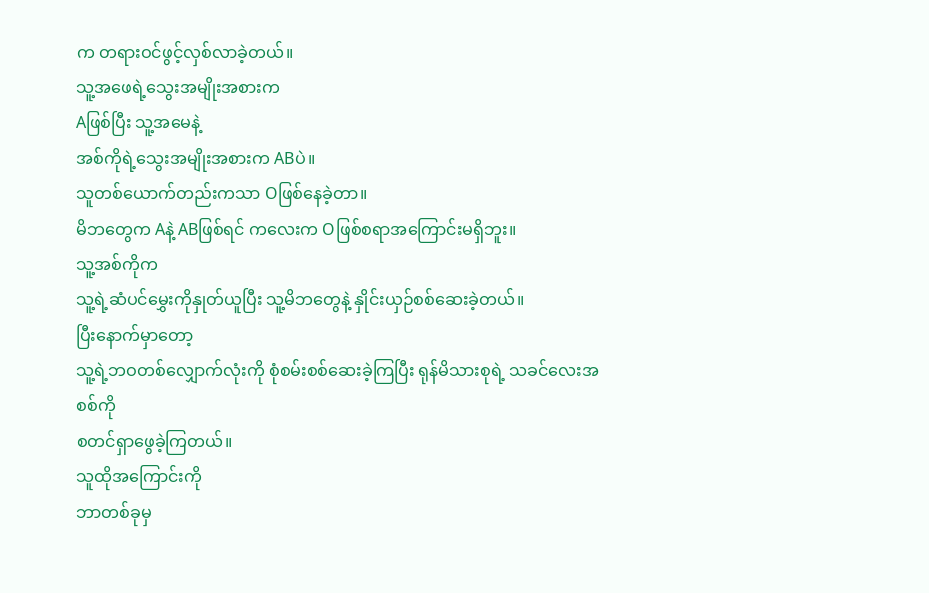က တရားဝင်ဖွင့်လှစ်လာခဲ့တယ်။
သူ့အဖေရဲ့သွေးအမျိုးအစားက
Aဖြစ်ပြီး သူ့အမေနဲ့
အစ်ကိုရဲ့သွေးအမျိုးအစားက ABပဲ။
သူတစ်ယောက်တည်းကသာ Oဖြစ်နေခဲ့တာ။
မိဘတွေက Aနဲ့ ABဖြစ်ရင် ကလေးက Oဖြစ်စရာအကြောင်းမရှိဘူး။
သူ့အစ်ကိုက
သူ့ရဲ့ဆံပင်မွှေးကိုနှုတ်ယူပြီး သူ့မိဘတွေနဲ့ နှိုင်းယှဉ်စစ်ဆေးခဲ့တယ်။
ပြီးနောက်မှာတော့
သူ့ရဲ့ဘဝတစ်လျှောက်လုံးကို စုံစမ်းစစ်ဆေးခဲ့ကြပြီး ရုန်မိသားစုရဲ့ သခင်လေးအစစ်ကို
စတင်ရှာဖွေခဲ့ကြတယ်။
သူထိုအကြောင်းကို
ဘာတစ်ခုမှ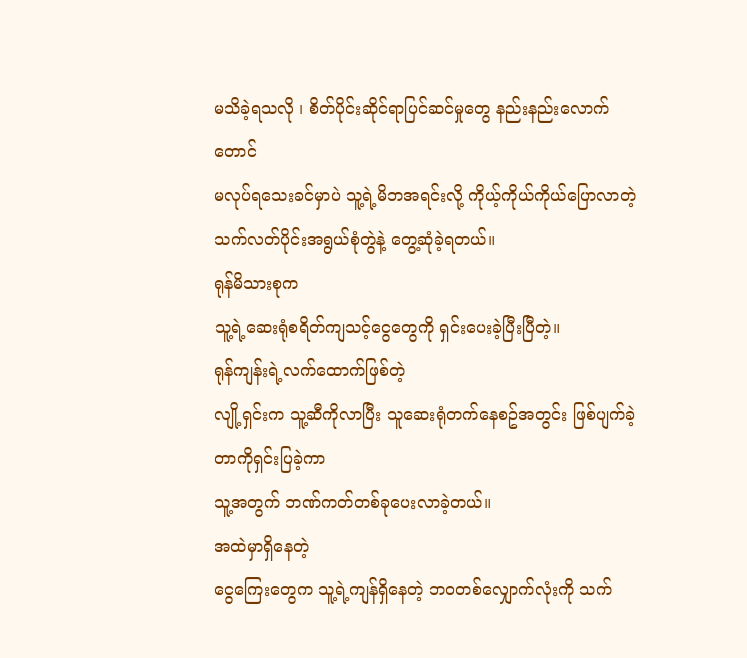မသိခဲ့ရသလို ၊ စိတ်ပိုင်းဆိုင်ရာပြင်ဆင်မှုတွေ နည်းနည်းလောက်တောင်
မလုပ်ရသေးခင်မှာပဲ သူ့ရဲ့မိဘအရင်းလို့ ကိုယ့်ကိုယ်ကိုယ်ပြောလာတဲ့
သက်လတ်ပိုင်းအရွယ်စုံတွဲနဲ့ တွေ့ဆုံခဲ့ရတယ်။
ရုန်မိသားစုက
သူ့ရဲ့ဆေးရုံစရိတ်ကျသင့်ငွေတွေကို ရှင်းပေးခဲ့ပြီးပြီတဲ့။
ရုန်ကျန်းရဲ့လက်ထောက်ဖြစ်တဲ့
လျို့ရှင်းက သူ့ဆီကိုလာပြီး သူဆေးရုံတက်နေစဥ်အတွင်း ဖြစ်ပျက်ခဲ့တာကိုရှင်းပြခဲ့ကာ
သူ့အတွက် ဘဏ်ကတ်တစ်ခုပေးလာခဲ့တယ်။
အထဲမှာရှိနေတဲ့
ငွေကြေးတွေက သူ့ရဲ့ကျန်ရှိနေတဲ့ ဘဝတစ်လျှောက်လုံးကို သက်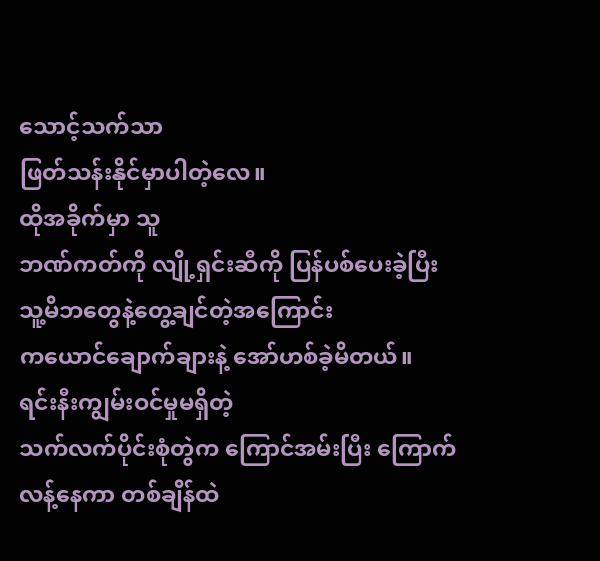သောင့်သက်သာ
ဖြတ်သန်းနိုင်မှာပါတဲ့လေ။
ထိုအခိုက်မှာ သူ
ဘဏ်ကတ်ကို လျို့ရှင်းဆီကို ပြန်ပစ်ပေးခဲ့ပြီး သူ့မိဘတွေနဲ့တွေ့ချင်တဲ့အကြောင်း
ကယောင်ချောက်ချားနဲ့ အော်ဟစ်ခဲ့မိတယ်။
ရင်းနီးကျွမ်းဝင်မှုမရှိတဲ့
သက်လက်ပိုင်းစုံတွဲက ကြောင်အမ်းပြီး ကြောက်လန့်နေကာ တစ်ချိန်ထဲ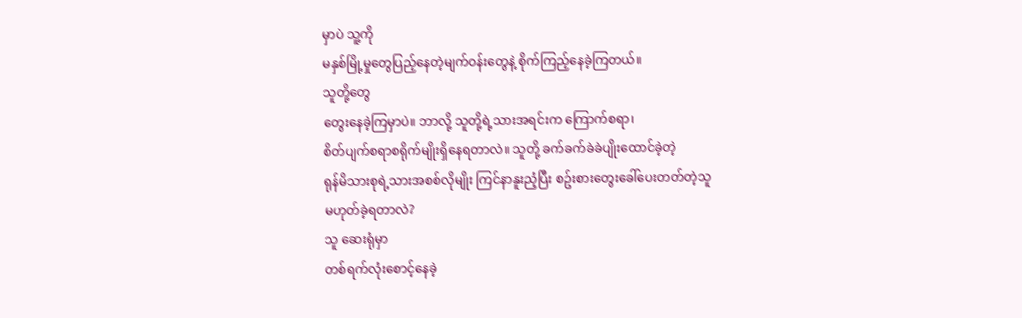မှာပဲ သူ့ကို
မနှစ်မြို့မှုတွေပြည့်နေတဲ့မျက်ဝန်းတွေနဲ့ စိုက်ကြည့်နေခဲ့ကြတယ်။
သူတို့တွေ
တွေးနေခဲ့ကြမှာပဲ။ ဘာလို့ သူတို့ရဲ့သားအရင်းက ကြောက်စရာ၊
စိတ်ပျက်စရာစရိုက်မျိုးရှိနေရတာလဲ။ သူတို့ ခက်ခက်ခဲခဲပျိုးထောင်ခဲ့တဲ့
ရုန်မိသားစုရဲ့သားအစစ်လိုမျိုး ကြင်နာနူးညံ့ပြီး စဥ်းစားတွေးခေါ်ပေးတတ်တဲ့သူ
မဟုတ်ခဲ့ရတာလဲ?
သူ ဆေးရုံမှာ
တစ်ရက်လုံးစောင့်နေခဲ့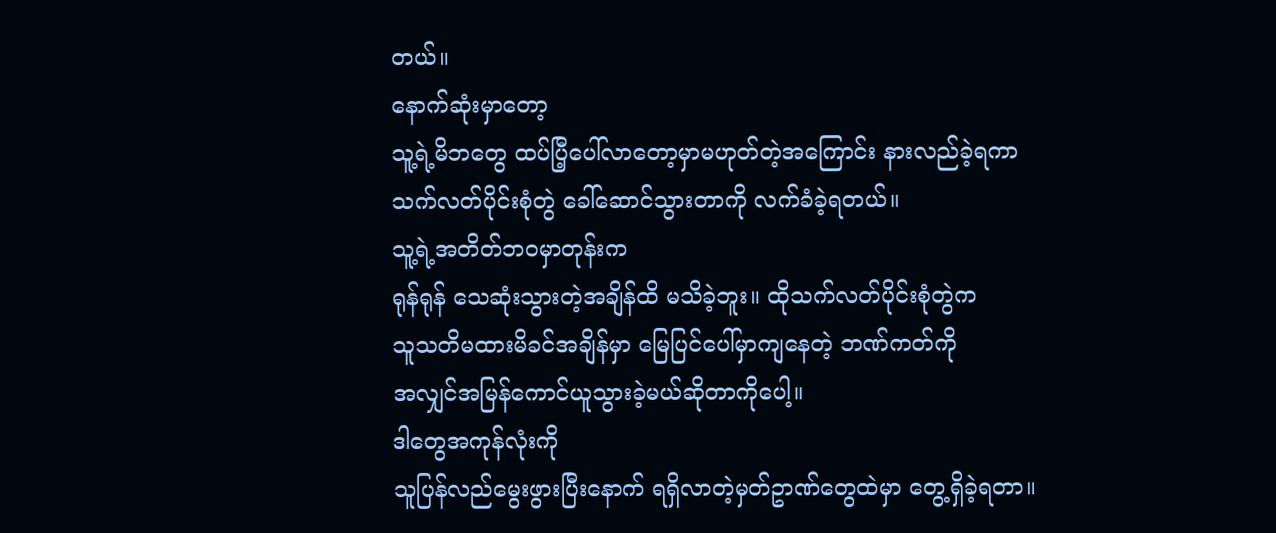တယ်။
နောက်ဆုံးမှာတော့
သူ့ရဲ့မိဘတွေ ထပ်ပြီ့ပေါ်လာတော့မှာမဟုတ်တဲ့အကြောင်း နားလည်ခဲ့ရကာ
သက်လတ်ပိုင်းစုံတွဲ ခေါ်ဆောင်သွားတာကို လက်ခံခဲ့ရတယ်။
သူ့ရဲ့အတိတ်ဘဝမှာတုန်းက
ရုန်ရုန် သေဆုံးသွားတဲ့အချိန်ထိ မသိခဲ့ဘူး။ ထိုသက်လတ်ပိုင်းစုံတွဲက
သူသတိမထားမိခင်အချိန်မှာ မြေပြင်ပေါ်မှာကျနေတဲ့ ဘဏ်ကတ်ကို
အလျှင်အမြန်ကောင်ယူသွားခဲ့မယ်ဆိုတာကိုပေါ့။
ဒါတွေအကုန်လုံးကို
သူပြန်လည်မွေးဖွားပြီးနောက် ရရှိလာတဲ့မှတ်ဥာဏ်တွေထဲမှာ တွေ့ရှိခဲ့ရတာ။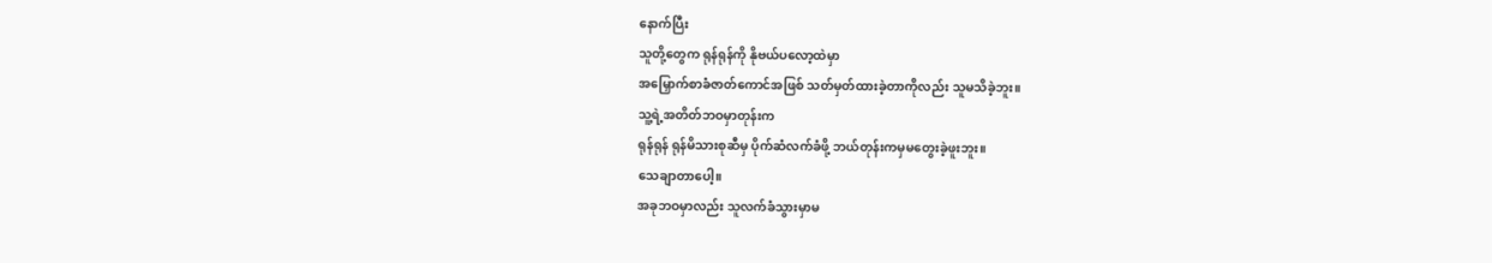နောက်ပြီး
သူတို့တွေက ရုန်ရုန်ကို နိုဗယ်ပလော့ထဲမှာ
အမြှောက်စာခံဇာတ်ကောင်အဖြစ် သတ်မှတ်ထားခဲ့တာကိုလည်း သူမသိခဲ့ဘူး။
သူ့ရဲ့အတိတ်ဘဝမှာတုန်းက
ရုန်ရုန် ရုန်မိသားစုဆီမှ ပိုက်ဆံလက်ခံဖို့ ဘယ်တုန်းကမှမတွေးခဲ့ဖူးဘူး။
သေချာတာပေါ့။
အခုဘဝမှာလည်း သူလက်ခံသွားမှာမ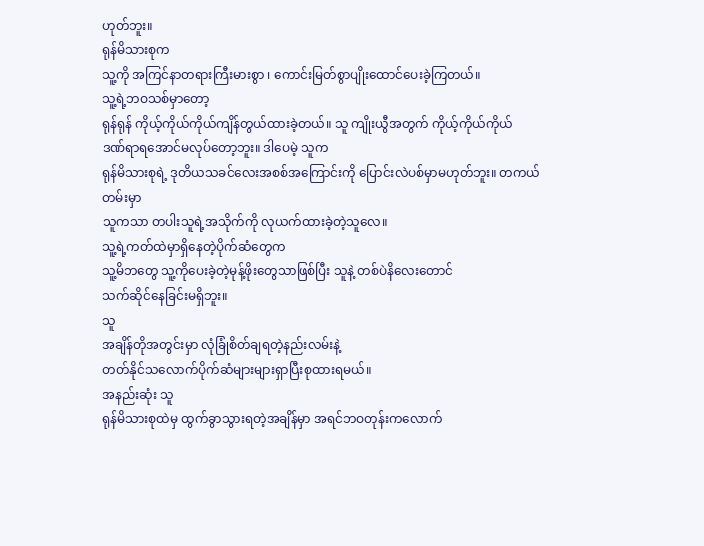ဟုတ်ဘူး။
ရုန်မိသားစုက
သူ့ကို အကြင်နာတရားကြီးမားစွာ ၊ ကောင်းမြတ်စွာပျိုးထောင်ပေးခဲ့ကြတယ်။
သူ့ရဲ့ဘဝသစ်မှာတော့
ရုန်ရုန် ကိုယ့်ကိုယ်ကိုယ်ကျိန်တွယ်ထားခဲ့တယ်။ သူ ကျိုးယွီအတွက် ကိုယ့်ကိုယ်ကိုယ်
ဒဏ်ရာရအောင်မလုပ်တော့ဘူး။ ဒါပေမဲ့ သူက
ရုန်မိသားစုရဲ့ ဒုတိယသခင်လေးအစစ်အကြောင်းကို ပြောင်းလဲပစ်မှာမဟုတ်ဘူး။ တကယ်တမ်းမှာ
သူကသာ တပါးသူရဲ့အသိုက်ကို လုယက်ထားခဲ့တဲ့သူလေ။
သူ့ရဲ့ကတ်ထဲမှာရှိနေတဲ့ပိုက်ဆံတွေက
သူ့မိဘတွေ သူ့ကိုပေးခဲ့တဲ့မုန့်ဖိုးတွေသာဖြစ်ပြီး သူနဲ့ တစ်ပဲနိလေးတောင်
သက်ဆိုင်နေခြင်းမရှိဘူး။
သူ
အချိန်တိုအတွင်းမှာ လုံခြုံစိတ်ချရတဲ့နည်းလမ်းနဲ့
တတ်နိုင်သလောက်ပိုက်ဆံများများရှာပြီးစုထားရမယ်။
အနည်းဆုံး သူ
ရုန်မိသားစုထဲမှ ထွက်ခွာသွားရတဲ့အချိန်မှာ အရင်ဘဝတုန်းကလောက်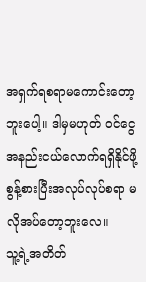အရှက်ရစရာမကောင်းတော့ဘူးပေါ့။ ဒါမှမဟုတ် ဝင်ငွေအနည်းငယ်လောက်ရရှိနိုင်ဖို့
စွန့်စားပြီးအလုပ်လုပ်စရာ မလိုအပ်တော့ဘူးလေ။
သူ့ရဲ့အတိတ်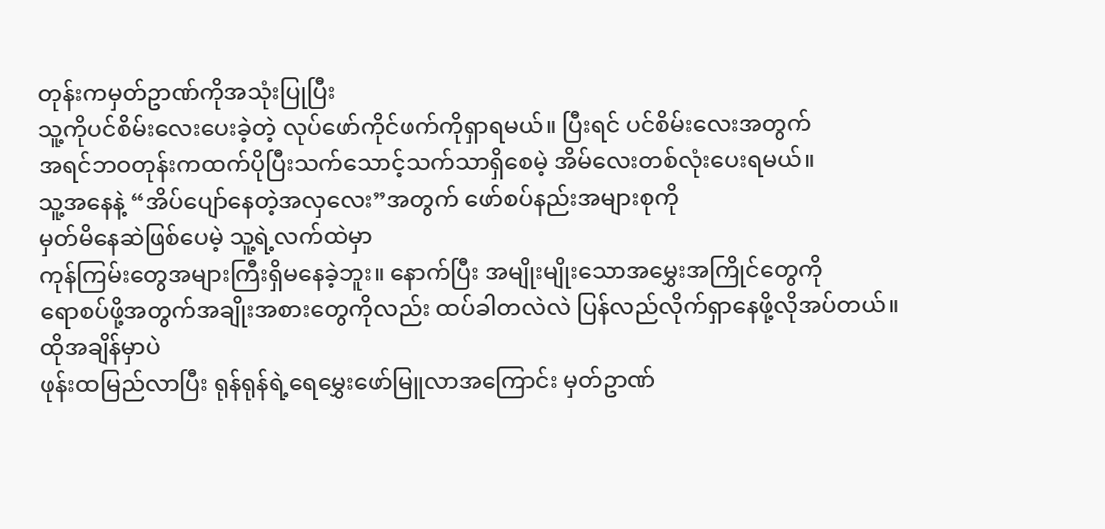တုန်းကမှတ်ဥာဏ်ကိုအသုံးပြုပြီး
သူ့ကိုပင်စိမ်းလေးပေးခဲ့တဲ့ လုပ်ဖော်ကိုင်ဖက်ကိုရှာရမယ်။ ပြီးရင် ပင်စိမ်းလေးအတွက်
အရင်ဘဝတုန်းကထက်ပိုပြီးသက်သောင့်သက်သာရှိစေမဲ့ အိမ်လေးတစ်လုံးပေးရမယ်။
သူ့အနေနဲ့ “အိပ်ပျော်နေတဲ့အလှလေး”အတွက် ဖော်စပ်နည်းအများစုကို
မှတ်မိနေဆဲဖြစ်ပေမဲ့ သူ့ရဲ့လက်ထဲမှာ
ကုန်ကြမ်းတွေအများကြီးရှိမနေခဲ့ဘူး။ နောက်ပြီး အမျိုးမျိုးသောအမွှေးအကြိုင်တွေကို
ရောစပ်ဖို့အတွက်အချိုးအစားတွေကိုလည်း ထပ်ခါတလဲလဲ ပြန်လည်လိုက်ရှာနေဖို့လိုအပ်တယ်။
ထိုအချိန်မှာပဲ
ဖုန်းထမြည်လာပြီး ရုန်ရုန်ရဲ့ရေမွှေးဖော်မြူလာအကြောင်း မှတ်ဥာဏ်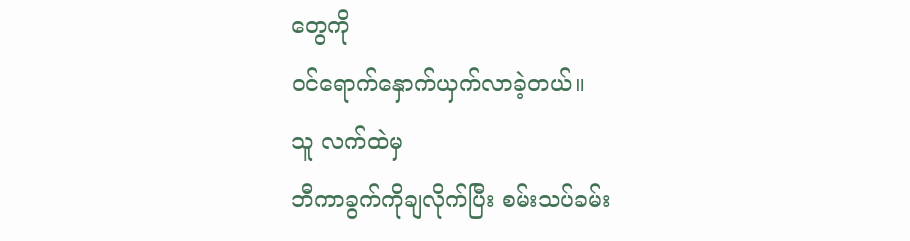တွေကို
ဝင်ရောက်နှောက်ယှက်လာခဲ့တယ်။
သူ လက်ထဲမှ
ဘီကာခွက်ကိုချလိုက်ပြီး စမ်းသပ်ခမ်း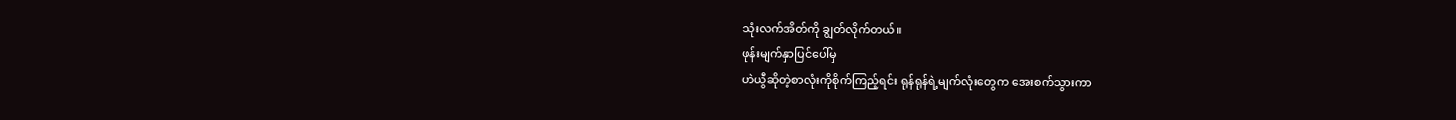သုံးလက်အိတ်ကို ချွတ်လိုက်တယ်။
ဖုန်းမျက်နှာပြင်ပေါ်မှ
ဟဲယွီဆိုတဲ့စာလုံးကိုစိုက်ကြည့်ရင်း ရုန်ရုန်ရဲ့မျက်လုံးတွေက အေးစက်သွားကာ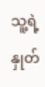သူ့ရဲ့နှုတ်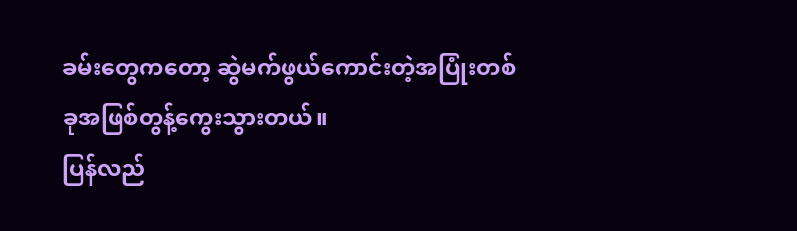ခမ်းတွေကတော့ ဆွဲမက်ဖွယ်ကောင်းတဲ့အပြုံးတစ်ခုအဖြစ်တွန့်ကွေးသွားတယ်။
ပြန်လည်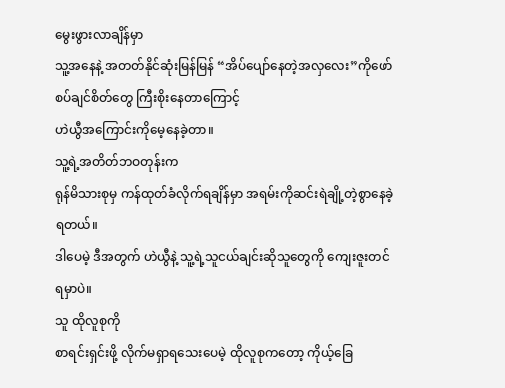မွေးဖွားလာချိန်မှာ
သူ့အနေနဲ့ အတတ်နိုင်ဆုံးမြန်မြန် “အိပ်ပျော်နေတဲ့အလှလေး”ကိုဖော်စပ်ချင်စိတ်တွေ ကြီးစိုးနေတာကြောင့်
ဟဲယွီအကြောင်းကိုမေ့နေခဲ့တာ။
သူ့ရဲ့အတိတ်ဘဝတုန်းက
ရုန်မိသားစုမှ ကန်ထုတ်ခံလိုက်ရချိန်မှာ အရမ်းကိုဆင်းရဲချို့တဲ့စွာနေခဲ့ရတယ်။
ဒါပေမဲ့ ဒီအတွက် ဟဲယွီနဲ့ သူ့ရဲ့သူငယ်ချင်းဆိုသူတွေကို ကျေးဇူးတင်ရမှာပဲ။
သူ ထိုလူစုကို
စာရင်းရှင်းဖို့ လိုက်မရှာရသေးပေမဲ့ ထိုလူစုကတော့ ကိုယ့်ခြေ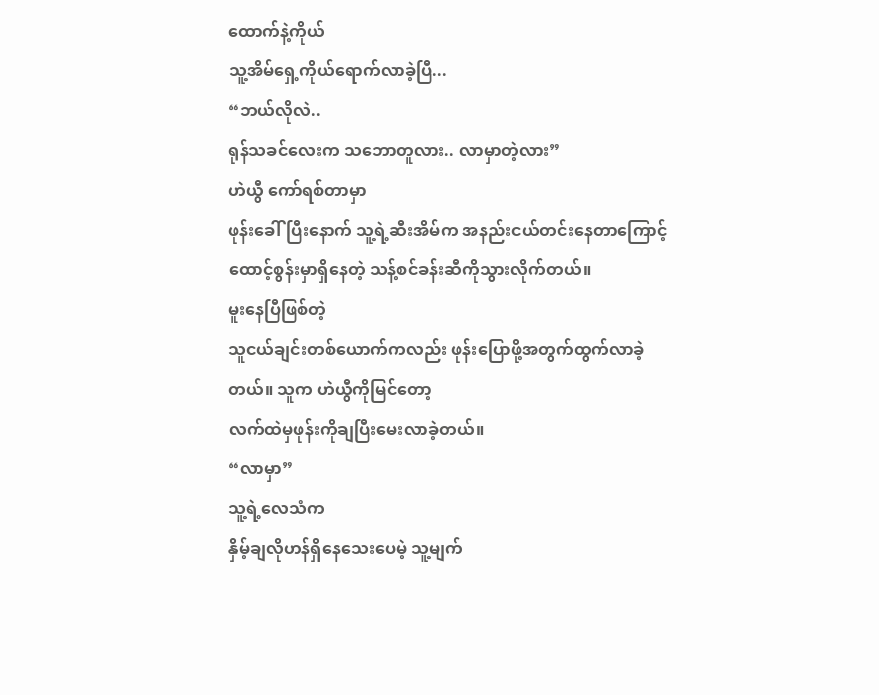ထောက်နဲ့ကိုယ်
သူ့အိမ်ရှေ့ကိုယ်ရောက်လာခဲ့ပြီ...
“ဘယ်လိုလဲ..
ရုန်သခင်လေးက သဘောတူလား.. လာမှာတဲ့လား”
ဟဲယွီ ကော်ရစ်တာမှာ
ဖုန်းခေါ်ပြီးနောက် သူ့ရဲ့ဆီးအိမ်က အနည်းငယ်တင်းနေတာကြောင့်
ထောင့်စွန်းမှာရှိနေတဲ့ သန့်စင်ခန်းဆီကိုသွားလိုက်တယ်။
မူးနေပြီဖြစ်တဲ့
သူငယ်ချင်းတစ်ယောက်ကလည်း ဖုန်းပြောဖို့အတွက်ထွက်လာခဲ့တယ်။ သူက ဟဲယွီကိုမြင်တော့
လက်ထဲမှဖုန်းကိုချပြီးမေးလာခဲ့တယ်။
“လာမှာ”
သူ့ရဲ့လေသံက
နှိမ့်ချလိုဟန်ရှိနေသေးပေမဲ့ သူ့မျက်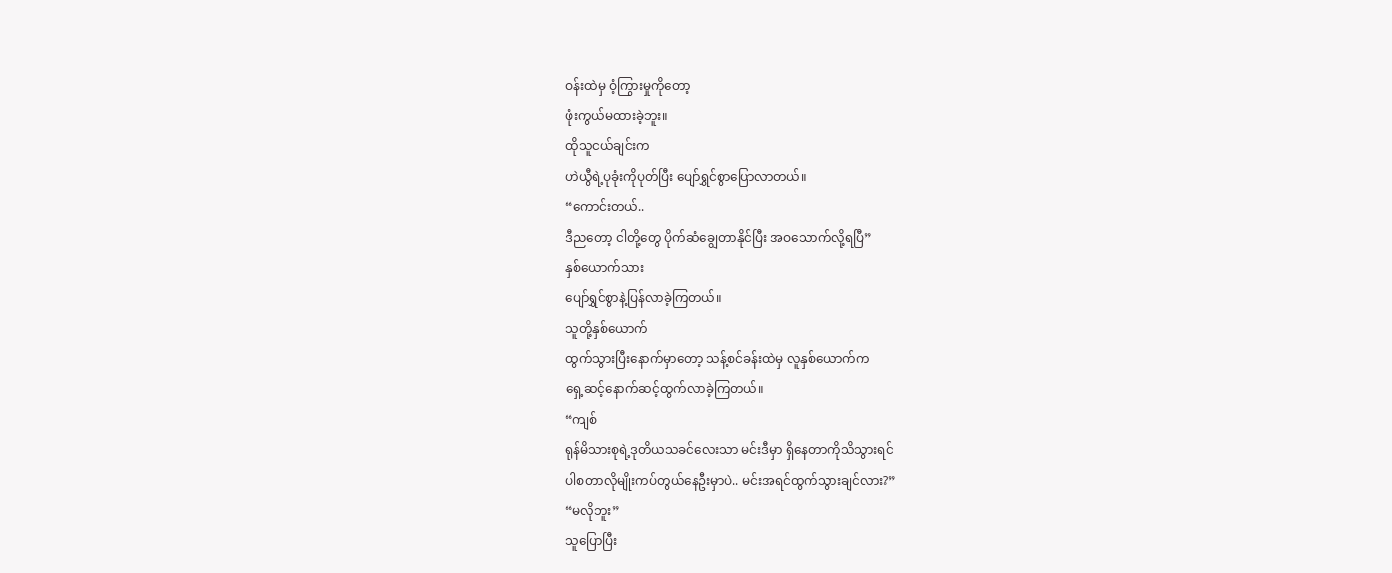ဝန်းထဲမှ ဝံ့ကြွားမှုကိုတော့
ဖုံးကွယ်မထားခဲ့ဘူး။
ထိုသူငယ်ချင်းက
ဟဲယွီရဲ့ပုခုံးကိုပုတ်ပြီး ပျော်ရွှင်စွာပြောလာတယ်။
“ကောင်းတယ်..
ဒီညတော့ ငါတို့တွေ ပိုက်ဆံချွေတာနိုင်ပြီး အဝသောက်လို့ရပြီ”
နှစ်ယောက်သား
ပျော်ရွှင်စွာနဲ့ပြန်လာခဲ့ကြတယ်။
သူတို့နှစ်ယောက်
ထွက်သွားပြီးနောက်မှာတော့ သန့်စင်ခန်းထဲမှ လူနှစ်ယောက်က
ရှေ့ဆင့်နောက်ဆင့်ထွက်လာခဲ့ကြတယ်။
“ကျစ်
ရုန်မိသားစုရဲ့ဒုတိယသခင်လေးသာ မင်းဒီမှာ ရှိနေတာကိုသိသွားရင်
ပါစတာလိုမျိုးကပ်တွယ်နေဦးမှာပဲ.. မင်းအရင်ထွက်သွားချင်လား?”
“မလိုဘူး”
သူပြောပြီး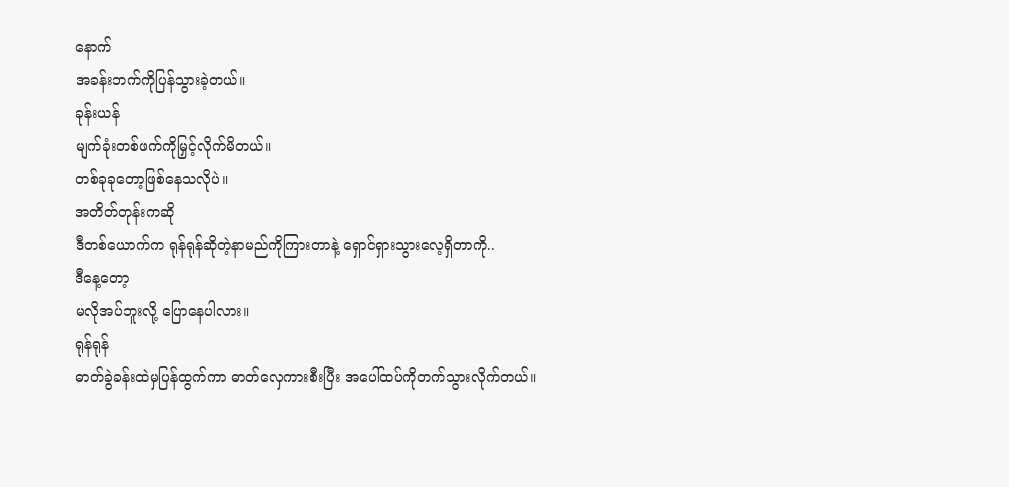နောက်
အခန်းဘက်ကိုပြန်သွားခဲ့တယ်။
ခုန်းယန်
မျက်ခုံးတစ်ဖက်ကိုမြှင့်လိုက်မိတယ်။
တစ်ခုခုတော့ဖြစ်နေသလိုပဲ။
အတိတ်တုန်းကဆို
ဒီတစ်ယောက်က ရုန်ရုန်ဆိုတဲ့နာမည်ကိုကြားတာနဲ့ ရှောင်ရှားသွားလေ့ရှိတာကို..
ဒီနေ့တော့
မလိုအပ်ဘူးလို့ ပြောနေပါလား။
ရုန်ရုန်
ဓာတ်ခွဲခန်းထဲမှပြန်ထွက်ကာ ဓာတ်လှေကားစီးပြီး အပေါ်ထပ်ကိုတက်သွားလိုက်တယ်။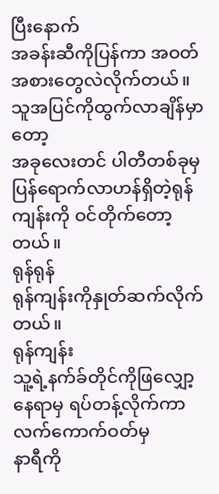ပြီးနောက်
အခန်းဆီကိုပြန်ကာ အဝတ်အစားတွေလဲလိုက်တယ်။
သူအပြင်ကိုထွက်လာချိန်မှာတော့
အခုလေးတင် ပါတီတစ်ခုမှပြန်ရောက်လာဟန်ရှိတဲ့ရုန်ကျန်းကို ဝင်တိုက်တော့တယ်။
ရုန်ရုန်
ရုန်ကျန်းကိုနှုတ်ဆက်လိုက်တယ်။
ရုန်ကျန်း
သူ့ရဲ့နက်ခ်တိုင်ကိုဖြလျှော့နေရာမှ ရပ်တန့်လိုက်ကာ လက်ကောက်ဝတ်မှ
နာရီကို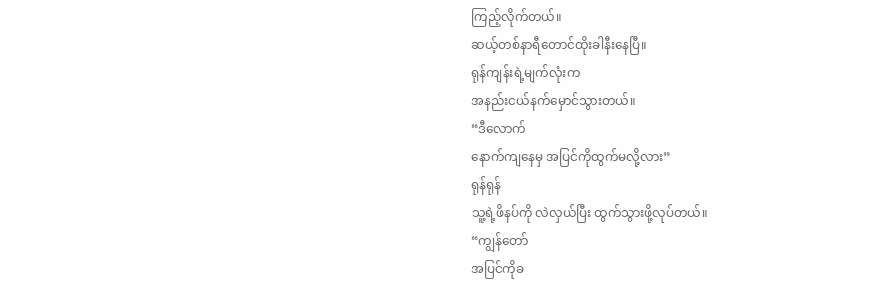ကြည့်လိုက်တယ်။
ဆယ့်တစ်နာရီတောင်ထိုးခါနီးနေပြီ။
ရုန်ကျန်းရဲ့မျက်လုံးက
အနည်းငယ်နက်မှောင်သွားတယ်။
“ဒီလောက်
နောက်ကျနေမှ အပြင်ကိုထွက်မလို့လား”
ရုန်ရုန်
သူ့ရဲ့ဖိနပ်ကို လဲလှယ်ပြီး ထွက်သွားဖို့လုပ်တယ်။
“ကျွန်တော်
အပြင်ကိုခ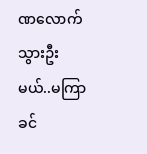ဏလောက်သွားဦးမယ်..မကြာခင်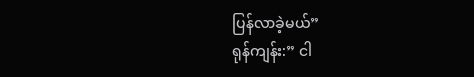ပြန်လာခဲ့မယ်”
ရုန်ကျန်း:” ငါ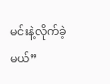မင်းနဲ့လိုက်ခဲ့မယ်”